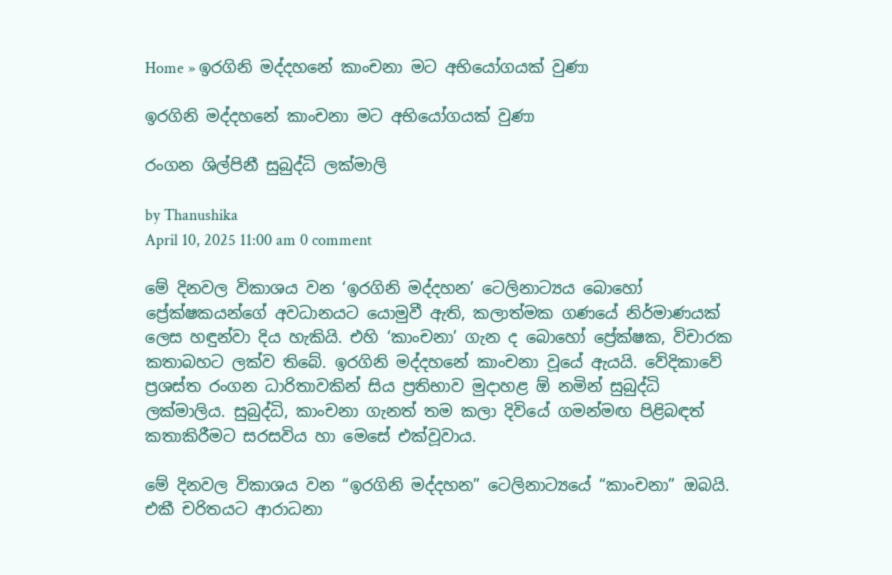Home » ඉරගිනි මද්දහනේ කාංචනා මට අභියෝගයක් වුණා

ඉරගිනි මද්දහනේ කාංචනා මට අභියෝගයක් වුණා

රංගන ශිල්පිනී සුබුද්ධි ලක්මාලි

by Thanushika
April 10, 2025 11:00 am 0 comment

මේ දිනවල විකාශය වන ‘ඉරගිනි මද්දහන’ ටෙලිනාට්‍යය බොහෝ ප්‍රේක්ෂකයන්ගේ අවධානයට යොමුවී ඇති, කලාත්මක ගණයේ නිර්මාණයක් ලෙස හඳුන්වා දිය හැකියි. එහි ‘කාංචනා’ ගැන ද බොහෝ ප්‍රේක්ෂක, විචාරක කතාබහට ලක්ව තිබේ. ඉරගිනි මද්දහනේ කාංචනා වූයේ ඇයයි. වේදිකාවේ ප්‍රශස්ත රංගන ධාරිතාවකින් සිය ප්‍රතිභාව මුදාහළ ඕ නමින් සුබුද්ධි ලක්මාලිය. සුබුද්ධි, කාංචනා ගැනත් තම කලා දිවියේ ගමන්මඟ පිළිබඳත් කතාකිරීමට සරසවිය හා මෙසේ එක්වූවාය.

මේ දිනවල විකාශය වන “ඉරගිනි මද්දහන” ටෙලිනාට්‍යයේ “කාංචනා” ඔබයි. එකී චරිතයට ආරාධනා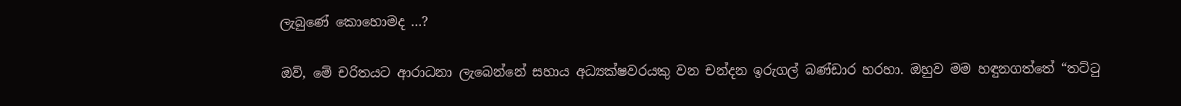ලැබුණේ කොහොමද …?

ඔව්, මේ චරිතයට ආරාධනා ලැබෙන්නේ සහාය අධ්‍යක්ෂවරයකු වන චන්දන ඉරුගල් බණ්ඩාර හරහා. ඔහුව මම හඳුනගත්තේ “තට්ටු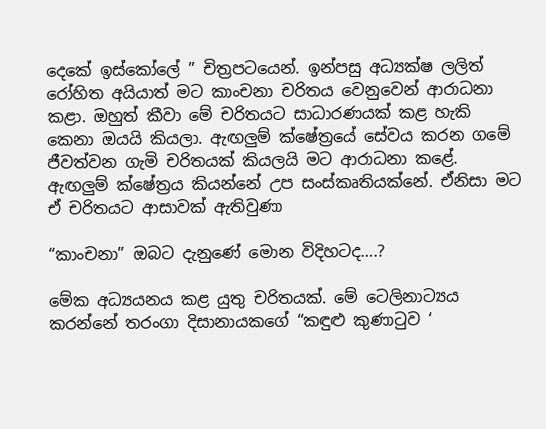දෙකේ ඉස්කෝලේ ” චිත්‍රපටයෙන්. ඉන්පසු අධ්‍යක්ෂ ලලිත් රෝහිත අයියාත් මට කාංචනා චරිතය වෙනුවෙන් ආරාධනා කළා. ඔහුත් කීවා මේ චරිතයට සාධාරණයක් කළ හැකි කෙනා ඔයයි කියලා. ඇඟලුම් ක්ෂේත්‍රයේ සේවය කරන ගමේ ජීවත්වන ගැමි චරිතයක් කියලයි මට ආරාධනා කළේ. ඇඟලුම් ක්ෂේත්‍රය කියන්නේ උප සංස්කෘතියක්නේ. ඒනිසා මට ඒ චරිතයට ආසාවක් ඇතිවුණා

“කාංචනා” ඔබට දැනුණේ මොන විදිහටද….?

මේක අධ්‍යයනය කළ යුතු චරිතයක්. මේ ටෙලිනාට්‍යය කරන්නේ තරංගා දිසානායකගේ “කඳුළු කුණාටුව ‘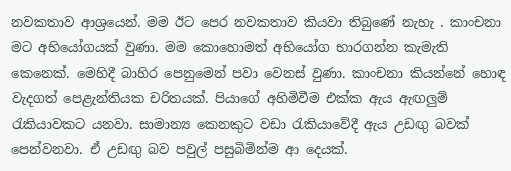නවකතාව ආශ්‍රයෙන්. මම ඊට පෙර නවකතාව කියවා තිබුණේ නැහැ . කාංචනා මට අභියෝගයක් වුණා. මම කොහොමත් අභියෝග භාරගන්න කැමැති කෙනෙක්. මෙහිදී බාහිර පෙනුමෙන් පවා වෙනස් වුණා. කාංචනා කියන්නේ හොඳ වැදගත් පෙළැන්තියක චරිතයක්. පියාගේ අහිමිවීම එක්ක ඇය ඇඟලුම් රැකියාවකට යනවා. සාමාන්‍ය කෙනකුට වඩා රැකියාවේදී ඇය උඩඟු බවක් පෙන්වනවා. ඒ උඩඟු බව පවුල් පසුබිමින්ම ආ දෙයක්.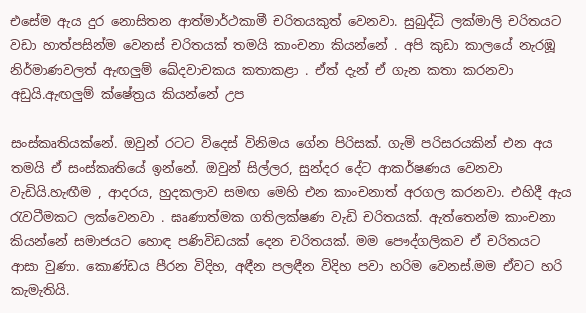එසේම ඇය දුර නොසිතන ආත්මාර්ථකාමී චරිතයකුත් වෙනවා. සුබුද්ධි ලක්මාලි චරිතයට වඩා හාත්පසින්ම වෙනස් චරිතයක් තමයි කාංචනා කියන්නේ . අපි කුඩා කාලයේ නැරඹූ නිර්මාණවලත් ඇඟලුම් ඛේදවාචකය කතාකළා . ඒත් දැන් ඒ ගැන කතා කරනවා අඩුයි.ඇඟලුම් ක්ෂේත්‍රය කියන්නේ උප

සංස්කෘතියක්නේ. ඔවුන් රටට විදෙස් විනිමය ගේන පිරිසක්. ගැමි පරිසරයකින් එන අය තමයි ඒ සංස්කෘතියේ ඉන්නේ. ඔවුන් සිල්ලර, සුන්දර දේට ආකර්ෂණය වෙනවා වැඩියි.හැඟීම , ආදරය, හුදකලාව සමඟ මෙහි එන කාංචනාත් අරගල කරනවා. එහිදී ඇය රැවටීමකට ලක්වෙනවා . ඝෘණාත්මක ගතිලක්ෂණ වැඩි චරිතයක්. ඇත්තෙන්ම කාංචනා කියන්නේ සමාජයට හොඳ පණිවිඩයක් දෙන චරිතයක්. මම පෞද්ගලිකව ඒ චරිතයට ආසා වුණා. කොණ්ඩය පීරන විදිහ, අඳීන පලඳීන විදිහ පවා හරිම වෙනස්.මම ඒවට හරි කැමැතියි.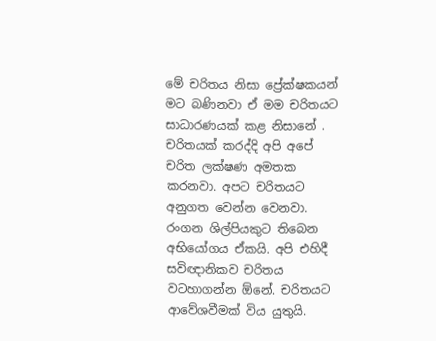මේ චරිතය නිසා ප්‍රේක්ෂකයන් මට බණිනවා ඒ මම චරිතයට සාධාරණයක් කළ නිසානේ . චරිතයක් කරද්දි අපි අපේ චරිත ලක්ෂණ අමතක කරනවා. අපට චරිතයට අනුගත වෙන්න වෙනවා. රංගන ශිල්පියකුට තිබෙන අභියෝගය ඒකයි. අපි එහිදී සවිඥානිකව චරිතය වටහාගන්න ඕනේ. චරිතයට ආවේශවීමක් විය යුතුයි.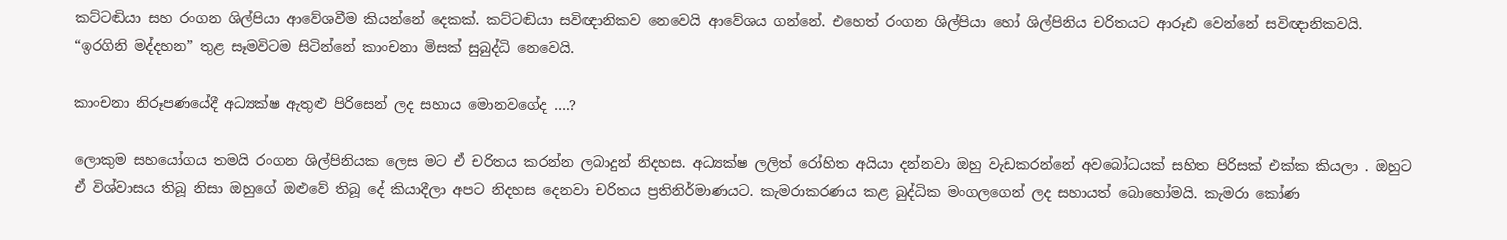කට්ටඬියා සහ රංගන ශිල්පියා ආවේශවීම කියන්නේ දෙකක්. කට්ටඬියා සවිඥානිකව නෙවෙයි ආවේශය ගන්නේ. එහෙත් රංගන ශිල්පියා හෝ ශිල්පිනිය චරිතයට ආරූඪ වෙන්නේ සවිඥානිකවයි. “ඉරගිනි මද්දහන” තුළ සෑමවිටම සිටින්නේ කාංචනා මිසක් සුබුද්ධි නෙවෙයි.

කාංචනා නිරූපණයේදී අධ්‍යක්ෂ ඇතුළු පිරිසෙන් ලද සහාය මොනවගේද ….?

ලොකුම සහයෝගය තමයි රංගන ශිල්පිනියක ලෙස මට ඒ චරිතය කරන්න ලබාදුන් නිදහස. අධ්‍යක්ෂ ලලිත් රෝහිත අයියා දන්නවා ඔහු වැඩකරන්නේ අවබෝධයක් සහිත පිරිසක් එක්ක කියලා . ඔහුට ඒ විශ්වාසය තිබූ නිසා ඔහුගේ ඔළුවේ තිබූ දේ කියාදීලා අපට නිදහස දෙනවා චරිතය ප්‍රතිනිර්මාණයට. කැමරාකරණය කළ බුද්ධික මංගලගෙන් ලද සහායත් බොහෝමයි. කැමරා කෝණ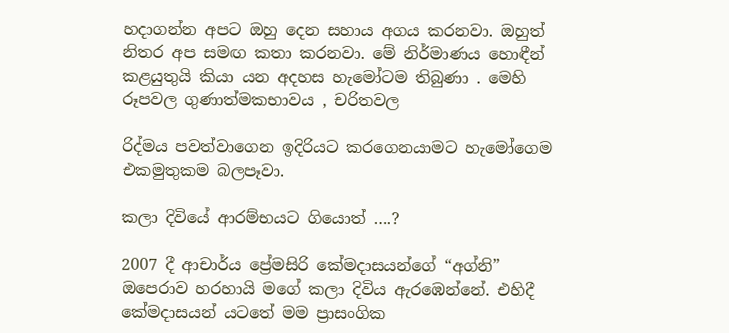හදාගන්න අපට ඔහු දෙන සහාය අගය කරනවා. ඔහුත් නිතර අප සමඟ කතා කරනවා. මේ නිර්මාණය හොඳීන් කළයුතුයි කියා යන අදහස හැමෝටම තිබුණා . මෙහි රූපවල ගුණාත්මකභාවය , චරිතවල

රිද්මය පවත්වාගෙන ඉදිරියට කරගෙනයාමට හැමෝගෙම එකමුතුකම බලපෑවා.

කලා දිවියේ ආරම්භයට ගියොත් ….?

2007 දී ආචාර්ය ප්‍රේමසිරි කේමදාසයන්ගේ “අග්නි” ඔපෙරාව හරහායි මගේ කලා දිවිය ඇරඹෙන්නේ. එහිදී කේමදාසයන් යටතේ මම ප්‍රාසංගික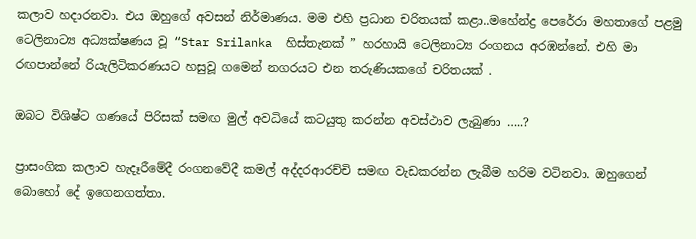කලාව හදාරනවා. එය ඔහුගේ අවසන් නිර්මාණය. මම එහි ප්‍රධාන චරිතයක් කළා..මහේන්ද්‍ර පෙරේරා මහතාගේ පළමු ටෙලිනාට්‍ය අධ්‍යක්ෂණය වූ “Star Srilanka  හිස්තැනක් ” හරහායි ටෙලිනාට්‍ය රංගනය අරඹන්නේ. එහි මා රඟපාන්නේ රියැලිටිකරණයට හසුවූ ගමෙන් නගරයට එන තරුණියකගේ චරිතයක් .

ඔබට විශිෂ්ට ගණයේ පිරිසක් සමඟ මුල් අවධියේ කටයුතු කරන්න අවස්ථාව ලැබුණා …..?

ප්‍රාසංගික කලාව හැදෑරීමේදී රංගනවේදී කමල් අද්දරආරච්චි සමඟ වැඩකරන්න ලැබීම හරිම වටිනවා. ඔහුගෙන් බොහෝ දේ ඉගෙනගත්තා.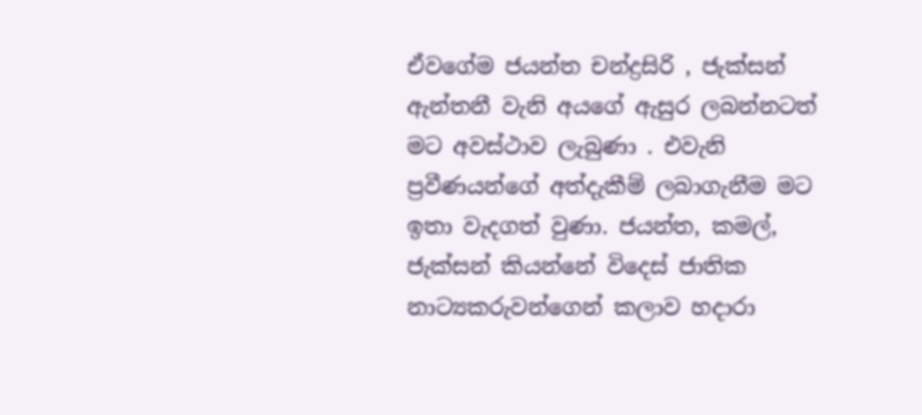ඒවගේම ජයන්ත චන්ද්‍රසිරි , ජැක්සන් ඇන්තනී වැනි අයගේ ඇසුර ලබන්නටත් මට අවස්ථාව ලැබුණා . එවැනි ප්‍රවීණයන්ගේ අත්දැකීම් ලබාගැනීම මට ඉතා වැදගත් වුණා. ජයන්ත, කමල්, ජැක්සන් කියන්නේ විදෙස් ජාතික නාට්‍යකරුවන්ගෙන් කලාව හදාරා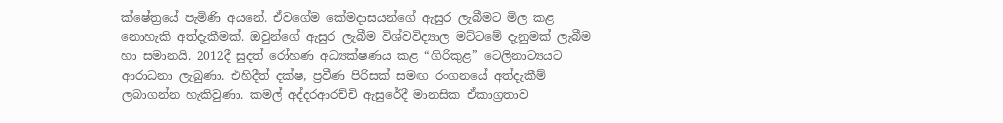ක්ෂේත්‍රයේ පැමිණි අයනේ. ඒවගේම කේමදාසයන්ගේ ඇසුර ලැබීමට මිල කළ නොහැකි අත්දැකීමක්. ඔවුන්ගේ ඇසුර ලැබීම විශ්වවිද්‍යාල මට්ටමේ දැනුමක් ලැබීම හා සමානයි. 2012දී සුදත් රෝහණ අධ්‍යක්ෂණය කළ “ගිරිකුළ” ටෙලිනාට්‍යයට ආරාධනා ලැබුණා. එහිදීත් දක්ෂ, ප්‍රවීණ පිරිසක් සමඟ රංගනයේ අත්දැකීම් ලබාගන්න හැකිවුණා. කමල් අද්දරආරච්චි ඇසුරේදී මානසික ඒකාග්‍රතාව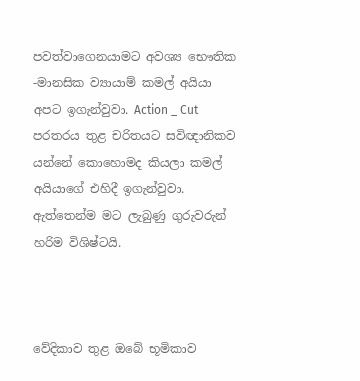පවත්වාගෙනයාමට අවශ්‍ය භෞතික -මානසික ව්‍යායාම් කමල් අයියා අපට ඉගැන්වුවා. Action _ Cut  පරතරය තුළ චරිතයට සවිඥානිකව යන්නේ කොහොමද කියලා කමල් අයියාගේ එහිදී ඉගැන්වුවා. ඇත්තෙන්ම මට ලැබුණු ගුරුවරුන් හරිම විශිෂ්ටයි.



වේදිකාව තුළ ඔබේ භූමිකාව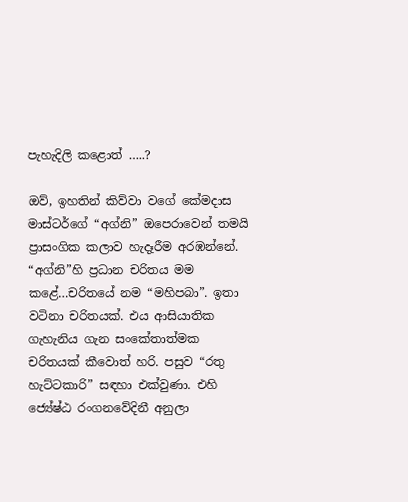පැහැදිලි කළොත් …..?

ඔව්, ඉහතින් කිව්වා වගේ කේමදාස මාස්ටර්ගේ “අග්නි” ඔපෙරාවෙන් තමයි ප්‍රාසංගික කලාව හැදෑරීම අරඹන්නේ. “අග්නි”හි ප්‍රධාන චරිතය මම කළේ…චරිතයේ නම “මහිපබා”. ඉතා වටිනා චරිතයක්. එය ආසියාතික ගැහැනිය ගැන සංකේතාත්මක චරිතයක් කීවොත් හරි. පසුව “රතු හැට්ටකාරි” සඳහා එක්වුණා. එහි ජ්‍යේෂ්ඨ රංගනවේදිනී අනුලා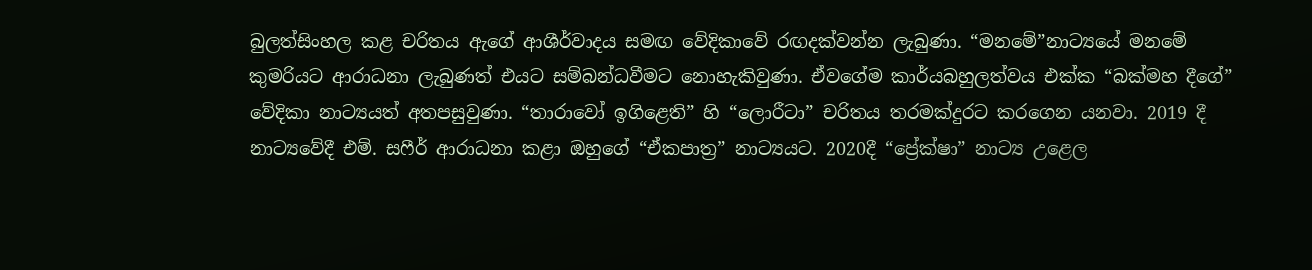බුලත්සිංහල කළ චරිතය ඇගේ ආශීර්වාදය සමඟ වේදිකාවේ රඟදක්වන්න ලැබුණා. “මනමේ”නාට්‍යයේ මනමේ කුමරියට ආරාධනා ලැබුණත් එයට සම්බන්ධවීමට නොහැකිවුණා. ඒවගේම කාර්යබහුලත්වය එක්ක “බක්මහ දීගේ” වේදිකා නාට්‍යයත් අතපසුවුණා. “තාරාවෝ ඉගිළෙති” හි “ලොරීටා” චරිතය තරමක්දුරට කරගෙන යනවා. 2019 දී නාට්‍යවේදී එම්. සෆීර් ආරාධනා කළා ඔහුගේ “ඒකපාත්‍ර” නාට්‍යයට. 2020දී “ප්‍රේක්ෂා” නාට්‍ය උළෙල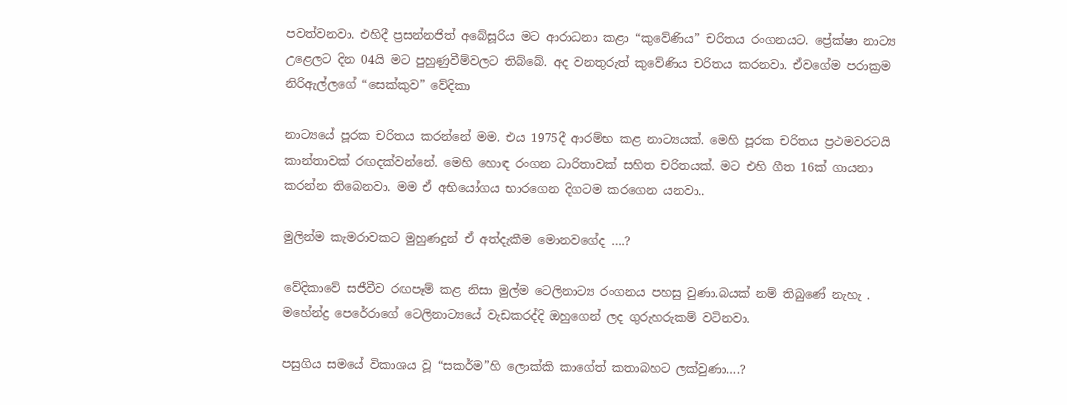පවත්වනවා. එහිදී ප්‍රසන්නජිත් අබේසූරිය මට ආරාධනා කළා “කුවේණිය” චරිතය රංගනයට. ප්‍රේක්ෂා නාට්‍ය උළෙලට දින 04යි මට පුහුණුවීම්වලට තිබ්බේ. අද වනතුරුත් කුවේණිය චරිතය කරනවා. ඒවගේම පරාක්‍රම නිරිඇල්ලගේ “සෙක්කුව” වේදිකා

නාට්‍යයේ පූරක චරිතය කරන්නේ මම. එය 1975දී ආරම්භ කළ නාට්‍යයක්. මෙහි පූරක චරිතය ප්‍රථමවරටයි කාන්තාවක් රඟදක්වන්නේ. මෙහි හොඳ රංගන ධාරිතාවක් සහිත චරිතයක්. මට එහි ගීත 16ක් ගායනා කරන්න තිබෙනවා. මම ඒ අභියෝගය භාරගෙන දිගටම කරගෙන යනවා..

මුලින්ම කැමරාවකට මුහුණදුන් ඒ අත්දැකීම මොනවගේද ….?

වේදිකාවේ සජීවීව රඟපෑම් කළ නිසා මුල්ම ටෙලිනාට්‍ය රංගනය පහසු වුණා.බයක් නම් තිබුණේ නැහැ . මහේන්ද්‍ර පෙරේරාගේ ටෙලිනාට්‍යයේ වැඩකරද්දි ඔහුගෙන් ලද ගුරුහරුකම් වටිනවා.

පසුගිය සමයේ විකාශය වූ “සකර්ම”හි ලොක්කි කාගේත් කතාබහට ලක්වුණා….?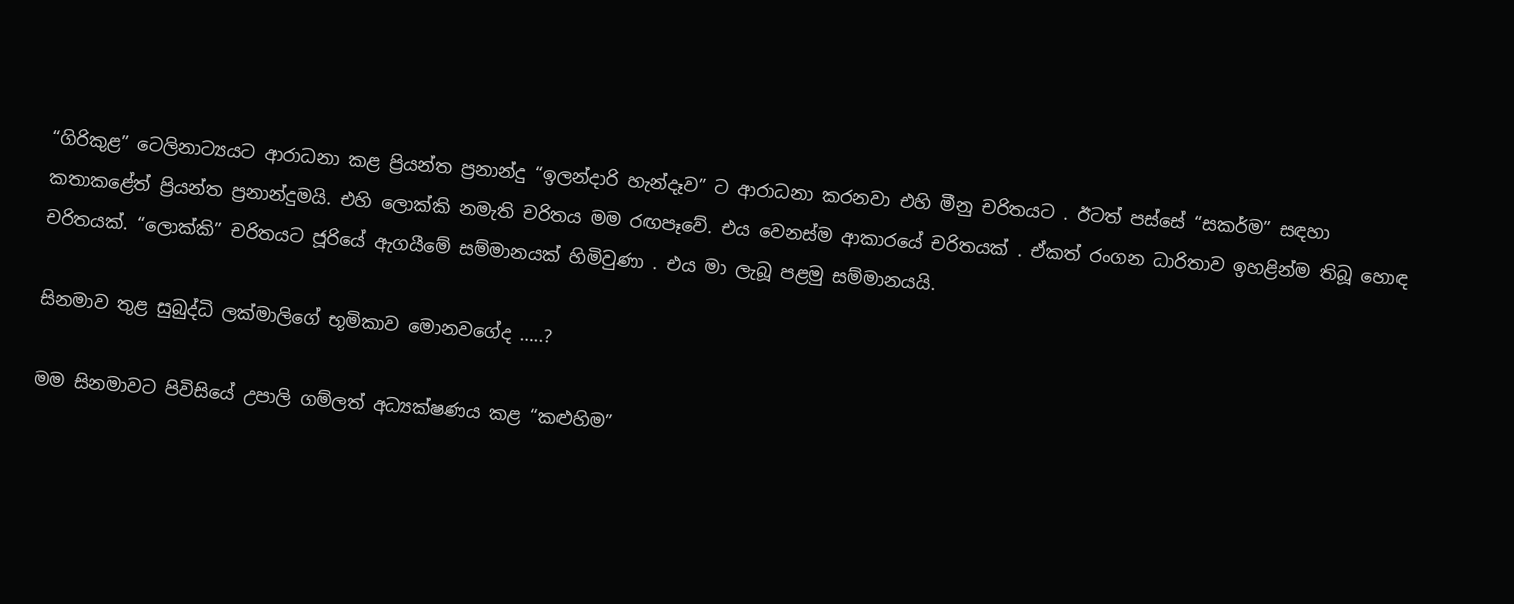“ගිරිකුළ” ටෙලිනාට්‍යයට ආරාධනා කළ ප්‍රියන්ත ප්‍රනාන්දු “ඉලන්දාරි හැන්දෑව” ට ආරාධනා කරනවා එහි මීනු චරිතයට . ඊටත් පස්සේ “සකර්ම” සඳහා කතාකළේත් ප්‍රියන්ත ප්‍රනාන්දුමයි. එහි ලොක්කි නමැති චරිතය මම රඟපෑවේ. එය වෙනස්ම ආකාරයේ චරිතයක් . ඒකත් රංගන ධාරිතාව ඉහළින්ම තිබූ හොඳ චරිතයක්. “ලොක්කි” චරිතයට ජූරියේ ඇගයීමේ සම්මානයක් හිමිවුණා . එය මා ලැබූ පළමු සම්මානයයි.

සිනමාව තුළ සුබුද්ධි ලක්මාලිගේ භූමිකාව මොනවගේද …..?

මම සිනමාවට පිවිසියේ උපාලි ගම්ලත් අධ්‍යක්ෂණය කළ “කළුහිම”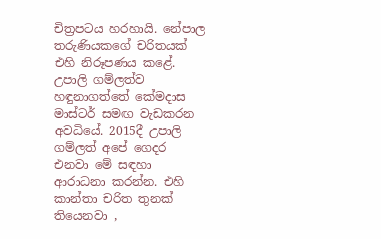චිත්‍රපටය හරහායි. නේපාල තරුණියකගේ චරිතයක් එහි නිරූපණය කළේ. උපාලි ගම්ලත්ව හඳුනාගත්තේ කේමදාස මාස්ටර් සමඟ වැඩකරන අවධියේ. 2015දී උපාලි ගම්ලත් අපේ ගෙදර එනවා මේ සඳහා ආරාධනා කරන්න. එහි කාන්තා චරිත තුනක් තියෙනවා ,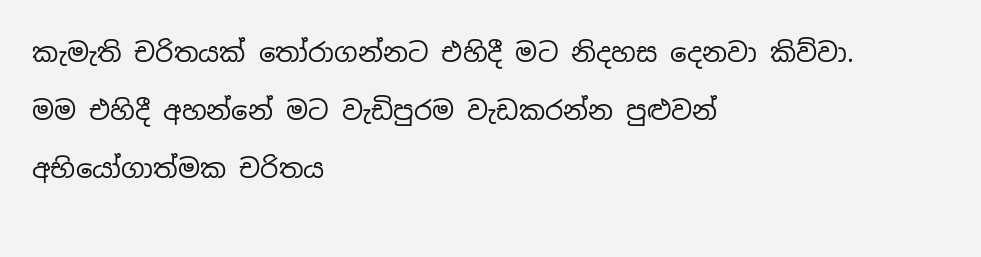කැමැති චරිතයක් තෝරාගන්නට එහිදී මට නිදහස දෙනවා කිව්වා. මම එහිදී අහන්නේ මට වැඩිපුරම වැඩකරන්න පුළුවන් අභියෝගාත්මක චරිතය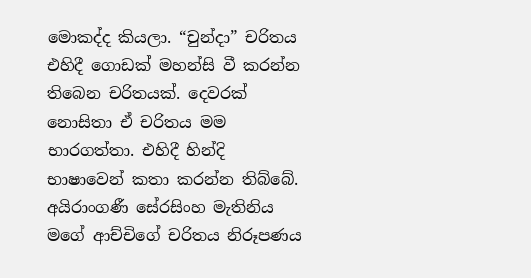මොකද්ද කියලා. “චුන්දා” චරිතය එහිදී ගොඩක් මහන්සි වී කරන්න තිබෙන චරිතයක්. දෙවරක් නොසිතා ඒ චරිතය මම භාරගත්තා. එහිදී හින්දි භාෂාවෙන් කතා කරන්න තිබ්බේ. අයිරාංගණී සේරසිංහ මැතිනිය මගේ ආච්චිගේ චරිතය නිරූපණය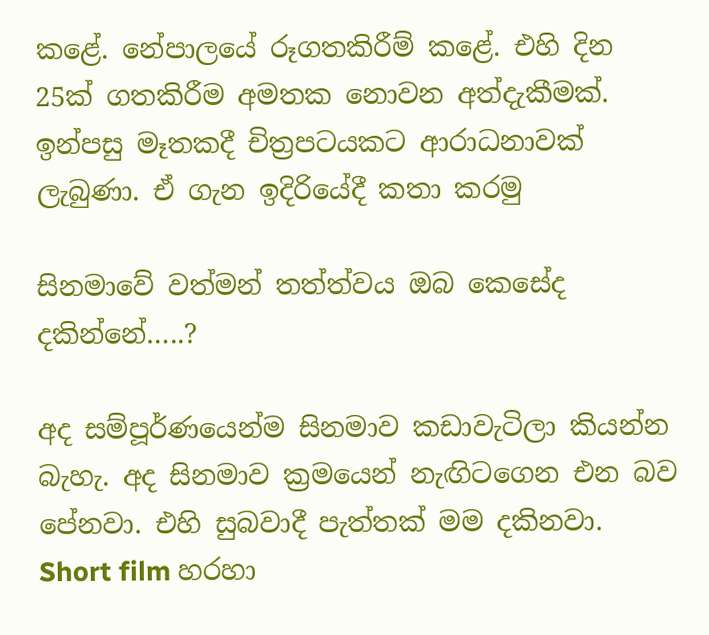කළේ. නේපාලයේ රූගතකිරීම් කළේ. එහි දින 25ක් ගතකිරීම අමතක නොවන අත්දැකීමක්. ඉන්පසු මෑතකදී චිත්‍රපටයකට ආරාධනාවක් ලැබුණා. ඒ ගැන ඉදිරියේදී කතා කරමු

සිනමාවේ වත්මන් තත්ත්වය ඔබ කෙසේද දකින්නේ…..?

අද සම්පූර්ණයෙන්ම සිනමාව කඩාවැටිලා කියන්න බැහැ. අද සිනමාව ක්‍රමයෙන් නැඟිටගෙන එන බව පේනවා. එහි සුබවාදී පැත්තක් මම දකිනවා. Short film හරහා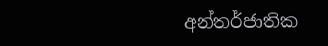අන්තර්ජාතික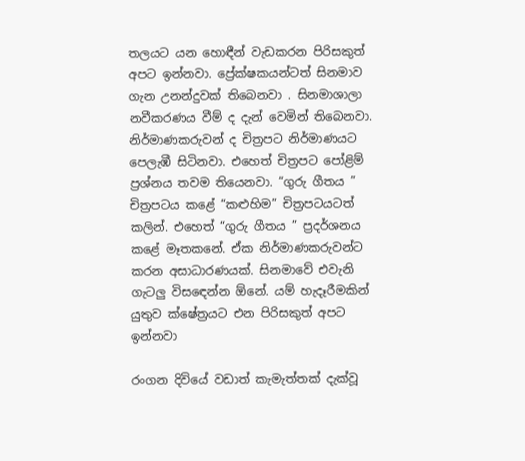තලයට යන හොඳීන් වැඩකරන පිරිසකුත් අපට ඉන්නවා. ප්‍රේක්ෂකයන්ටත් සිනමාව ගැන උනන්දුවක් තිබෙනවා . සිනමාශාලා නවීකරණය වීම් ද දැන් වෙමින් තිබෙනවා. නිර්මාණකරුවන් ද චිත්‍රපට නිර්මාණයට පෙලැඹී සිටිනවා. එහෙත් චිත්‍රපට පෝළිම් ප්‍රශ්නය තවම තියෙනවා. “ගුරු ගීතය ” චිත්‍රපටය කළේ “කළුහිම” චිත්‍රපටයටත් කලින්. එහෙත් “ගුරු ගීතය ” ප්‍රදර්ශනය කළේ මෑතකනේ. ඒක නිර්මාණකරුවන්ට කරන අසාධාරණයක්. සිනමාවේ එවැනි ගැටලු විසඳෙන්න ඕනේ. යම් හැදෑරීමකින් යුතුව ක්ෂේත්‍රයට එන පිරිසකුත් අපට ඉන්නවා

රංගන දිවියේ වඩාත් කැමැත්තක් දැක්වූ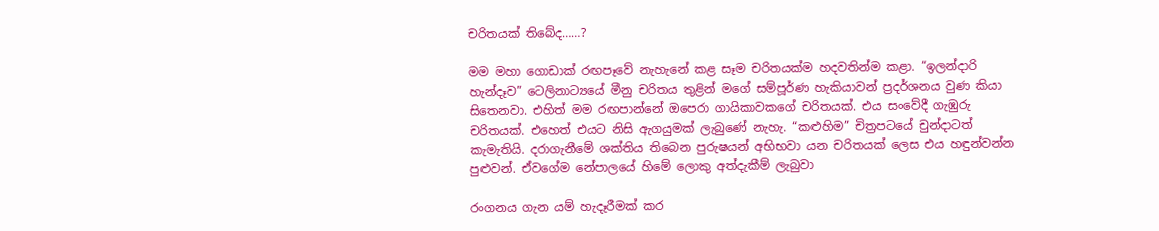චරිතයක් තිබේද……?

මම මහා ගොඩාක් රඟපෑවේ නැහැනේ කළ සෑම චරිතයක්ම හදවතින්ම කළා. “ඉලන්දාරි හැන්දෑව” ටෙලිනාට්‍යයේ මීනු චරිතය තුළින් මගේ සම්පූර්ණ හැකියාවන් ප්‍රදර්ශනය වුණ කියා සිතෙනවා. එහිත් මම රඟපාන්නේ ඔපෙරා ගායිකාවකගේ චරිතයක්. එය සංවේදී ගැඹුරු චරිතයක්. එහෙත් එයට නිසි ඇගයුමක් ලැබුණේ නැහැ. “කළුහිම” චිත්‍රපටයේ චුන්දාටත් කැමැතියි. දරාගැනීමේ ශක්තිය තිබෙන පුරුෂයන් අභිභවා යන චරිතයක් ලෙස එය හඳුන්වන්න පුළුවන්. ඒවගේම නේපාලයේ හිමේ ලොකු අත්දැකීම් ලැබුවා

රංගනය ගැන යම් හැදෑරීමක් කර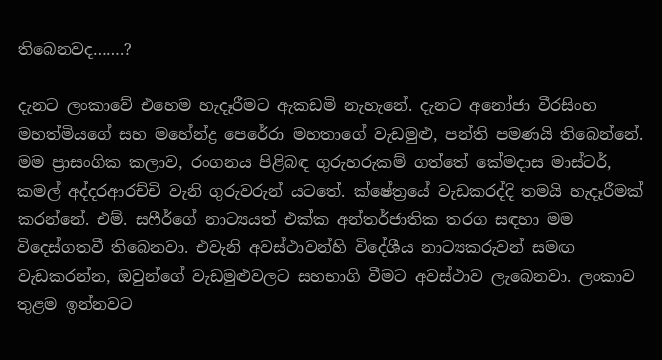තිබෙනවද…….?

දැනට ලංකාවේ එහෙම හැදෑරීමට ඇකඩමි නැහැනේ. දැනට අනෝජා වීරසිංහ මහත්මියගේ සහ මහේන්ද්‍ර පෙරේරා මහතාගේ වැඩමුළු, පන්ති පමණයි තිබෙන්නේ. මම ප්‍රාසංගික කලාව, රංගනය පිළිබඳ ගුරුහරුකම් ගත්තේ කේමදාස මාස්ටර්, කමල් අද්දරආරච්චි වැනි ගුරුවරුන් යටතේ. ක්ෂේත්‍රයේ වැඩකරද්දි තමයි හැදෑරීමක් කරන්නේ. එම්. සෆීර්ගේ නාට්‍යයත් එක්ක අන්තර්ජාතික තරග සඳහා මම විදෙස්ගතවී තිබෙනවා. එවැනි අවස්ථාවන්හි විදේශීය නාට්‍යකරුවන් සමඟ වැඩකරන්න, ඔවුන්ගේ වැඩමුළුවලට සහභාගි වීමට අවස්ථාව ලැබෙනවා. ලංකාව තුළම ඉන්නවට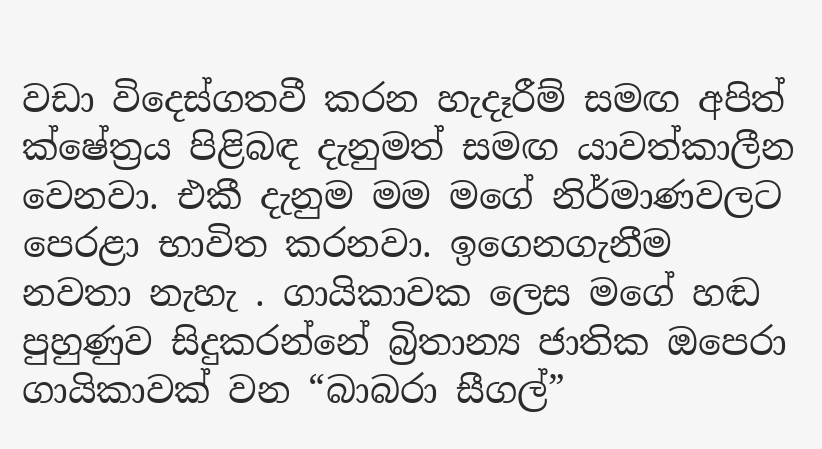වඩා විදෙස්ගතවී කරන හැදෑරීම් සමඟ අපිත් ක්ෂේත්‍රය පිළිබඳ දැනුමත් සමඟ යාවත්කාලීන වෙනවා. එකී දැනුම මම මගේ නිර්මාණවලට පෙරළා භාවිත කරනවා. ඉගෙනගැනීම නවතා නැහැ . ගායිකාවක ලෙස මගේ හඬ පුහුණුව සිදුකරන්නේ බ්‍රිතාන්‍ය ජාතික ඔපෙරා ගායිකාවක් වන “බාබරා සීගල්”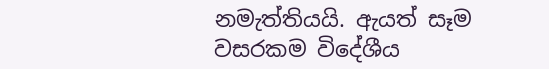නමැත්තියයි. ඇයත් සෑම වසරකම විදේශීය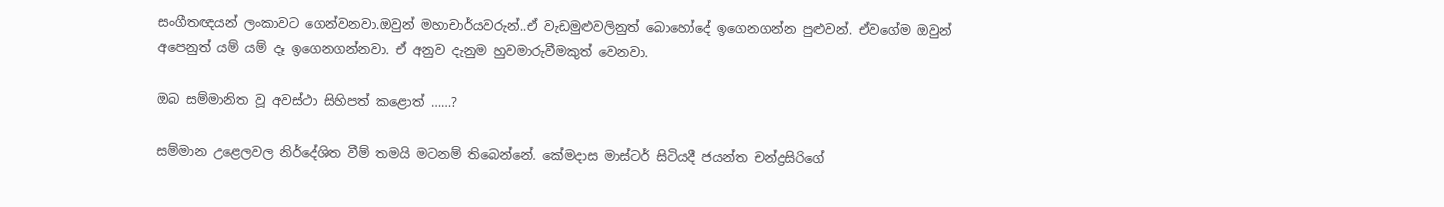සංගීතඥයන් ලංකාවට ගෙන්වනවා.ඔවුන් මහාචාර්යවරුන්..ඒ වැඩමුළුවලිනුත් බොහෝදේ ඉගෙනගන්න පුළුවන්. ඒවගේම ඔවුන් අපෙනුත් යම් යම් දෑ ඉගෙනගන්නවා. ඒ අනුව දැනුම හුවමාරුවීමකුත් වෙනවා.

ඔබ සම්මානිත වූ අවස්ථා සිහිපත් කළොත් ……?

සම්මාන උළෙලවල නිර්දේශිත වීම් තමයි මටනම් තිබෙන්නේ. කේමදාස මාස්ටර් සිටියදී ජයන්ත චන්ද්‍රසිරිගේ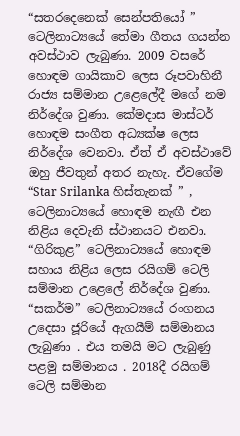“සතරදෙනෙක් සෙන්පතියෝ ” ටෙලිනාට්‍යයේ තේමා ගීතය ගයන්න අවස්ථාව ලැබුණා. 2009 වසරේ හොඳම ගායිකාව ලෙස රූපවාහිනී රාජ්‍ය සම්මාන උළෙලේදී මගේ නම නිර්දේශ වුණා. කේමදාස මාස්ටර් හොඳම සංගීත අධ්‍යක්ෂ ලෙස නිර්දේශ වෙනවා. ඒත් ඒ අවස්ථාවේ ඔහු ජීවතුන් අතර නැහැ. ඒවගේම “Star Srilanka හිස්තැනක් ” , ටෙලිනාට්‍යයේ හොඳම නැඟී එන නිළිය දෙවැනි ස්ථානයට එනවා. “ගිරිකුළ” ටෙලිනාට්‍යයේ හොඳම සහාය නිළිය ලෙස රයිගම් ටෙලි සම්මාන උළෙලේ නිර්දේශ වුණා. “සකර්ම” ටෙලිනාට්‍යයේ රංගනය උදෙසා ජූරියේ ඇගයීම් සම්මානය ලැබුණා . එය තමයි මට ලැබුණු පළමු සම්මානය . 2018දී රයිගම් ටෙලි සම්මාන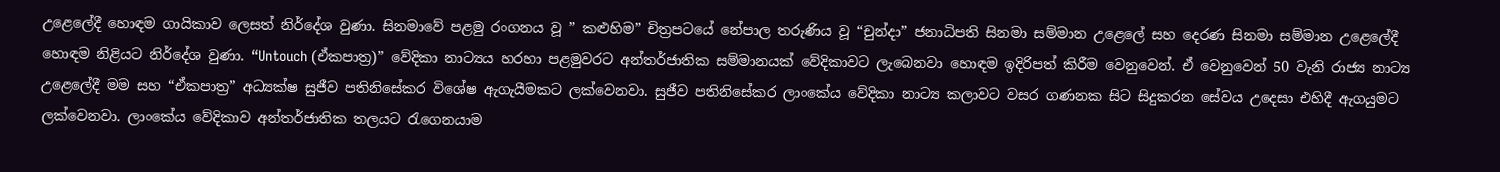උළෙලේදී හොඳම ගායිකාව ලෙසත් නිර්දේශ වුණා. සිනමාවේ පළමු රංගනය වූ ” කළුහිම” චිත්‍රපටයේ නේපාල තරුණිය වූ “චුන්දා” ජනාධිපති සිනමා සම්මාන උළෙලේ සහ දෙරණ සිනමා සම්මාන උළෙලේදී හොඳම නිළියට නිර්දේශ වුණා. “Untouch (ඒකපාත්‍ර)” වේදිකා නාට්‍යය හරහා පළමුවරට අන්තර්ජාතික සම්මානයක් වේදිකාවට ලැබෙනවා හොඳම ඉදිරිපත් කිරීම වෙනුවෙන්. ඒ වෙනුවෙන් 50 වැනි රාජ්‍ය නාට්‍ය උළෙලේදී මම සහ “ඒකපාත්‍ර” අධ්‍යක්ෂ සුජීව පතිනිසේකර විශේෂ ඇගැයීමකට ලක්වෙනවා. සුජීව පතිනිසේකර ලාංකේය වේදිකා නාට්‍ය කලාවට වසර ගණනක සිට සිදුකරන සේවය උදෙසා එහිදී ඇගයුමට ලක්වෙනවා. ලාංකේය වේදිකාව අන්තර්ජාතික තලයට රැගෙනයාම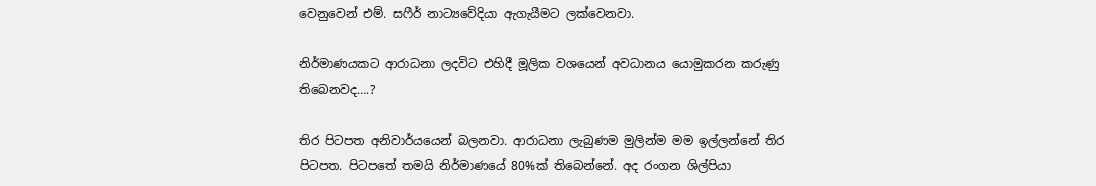වෙනුවෙන් එම්. සෆීර් නාට්‍යවේදියා ඇගැයීමට ලක්වෙනවා.

නිර්මාණයකට ආරාධනා ලදවිට එහිදී මූලික වශයෙන් අවධානය යොමුකරන කරුණු තිබෙනවද….?

තිර පිටපත අනිවාර්යයෙන් බලනවා. ආරාධනා ලැබුණම මුලින්ම මම ඉල්ලන්නේ තිර පිටපත. පිටපතේ තමයි නිර්මාණයේ 80%ක් තිබෙන්නේ. අද රංගන ශිල්පියා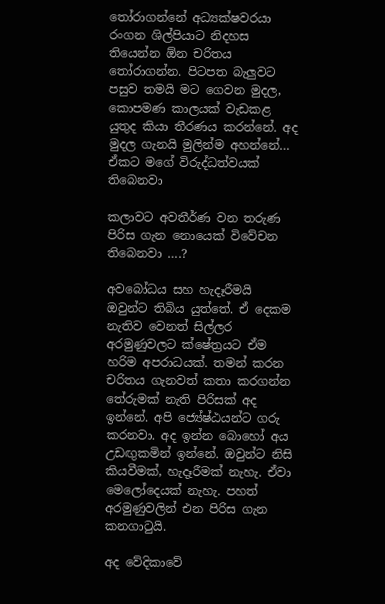තෝරාගන්නේ අධ්‍යක්ෂවරයා රංගන ශිල්පියාට නිදහස තියෙන්න ඕන චරිතය තෝරාගන්න. පිටපත බැලුවට පසුව තමයි මට ගෙවන මුදල, කොපමණ කාලයක් වැඩකළ යුතුද කියා තීරණය කරන්නේ. අද මුදල ගැනයි මුලින්ම අහන්නේ… ඒකට මගේ විරුද්ධත්වයක් තිබෙනවා

කලාවට අවතීර්ණ වන තරුණ පිරිස ගැන නොයෙක් විවේචන තිබෙනවා ….?

අවබෝධය සහ හැදෑරීමයි ඔවුන්ට තිබිය යුත්තේ. ඒ දෙකම නැතිව වෙනත් සිල්ලර අරමුණුවලට ක්ෂේත්‍රයට ඒම හරිම අපරාධයක්. තමන් කරන චරිතය ගැනවත් කතා කරගන්න තේරුමක් නැති පිරිසක් අද ඉන්නේ. අපි ජ්‍යේෂ්ඨයන්ට ගරු කරනවා. අද ඉන්න බොහෝ අය උඩඟුකමින් ඉන්නේ. ඔවුන්ට නිසි කියවීමක්, හැදෑරීමක් නැහැ. ඒවා මෙලෝදෙයක් නැහැ. පහත් අරමුණුවලින් එන පිරිස ගැන කනගාටුයි.

අද වේදිකාවේ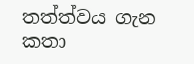තත්ත්වය ගැන කතා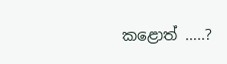කළොත් …..?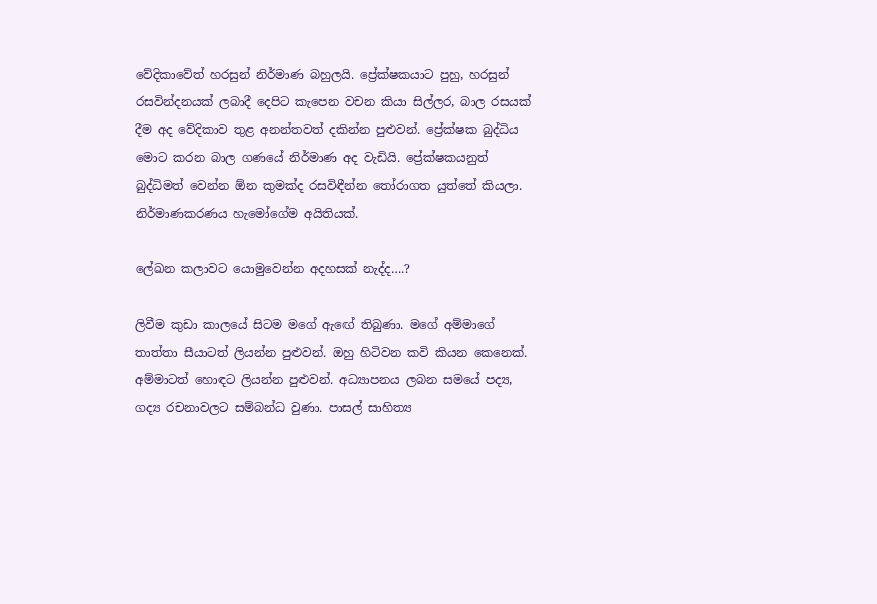වේදිකාවේත් හරසුන් නිර්මාණ බහුලයි. ප්‍රේක්ෂකයාට පුහු, හරසුන් රසවින්දනයක් ලබාදී දෙපිට කැපෙන වචන කියා සිල්ලර, බාල රසයක් දීම අද වේදිකාව තුළ අනන්තවත් දකින්න පුළුවන්. ප්‍රේක්ෂක බුද්ධිය මොට කරන බාල ගණයේ නිර්මාණ අද වැඩියි. ප්‍රේක්ෂකයනුත් බුද්ධිමත් වෙන්න ඕන කුමක්ද රසවිඳීන්න තෝරාගත යුත්තේ කියලා. නිර්මාණකරණය හැමෝගේම අයිතියක්.

ලේඛන කලාවට යොමුවෙන්න අදහසක් නැද්ද….?

ලිවීම කුඩා කාලයේ සිටම මගේ ඇඟේ තිබුණා. මගේ අම්මාගේ තාත්තා සීයාටත් ලියන්න පුළුවන්. ඔහු හිටිවන කවි කියන කෙනෙක්. අම්මාටත් හොඳට ලියන්න පුළුවන්. අධ්‍යාපනය ලබන සමයේ පද්‍ය, ගද්‍ය රචනාවලට සම්බන්ධ වුණා. පාසල් සාහිත්‍ය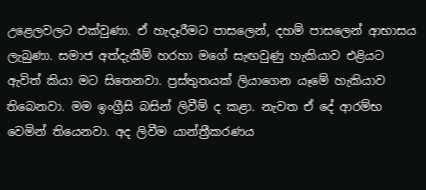උළෙලවලට එක්වුණා. ඒ හැදෑරීමට පාසලෙන්, දහම් පාසලෙන් ආභාසය ලැබුණා. සමාජ අත්දැකීම් හරහා මගේ සැඟවුණු හැකියාව එළියට ඇවිත් කියා මට සිතෙනවා. ප්‍රස්තුතයක් ලියාගෙන යෑමේ හැකියාව තිබෙනවා. මම ඉංග්‍රීසි බසින් ලිවීම් ද කළා. නැවත ඒ දේ ආරම්භ වෙමින් තියෙනවා. අද ලිවීම යාන්ත්‍රීකරණය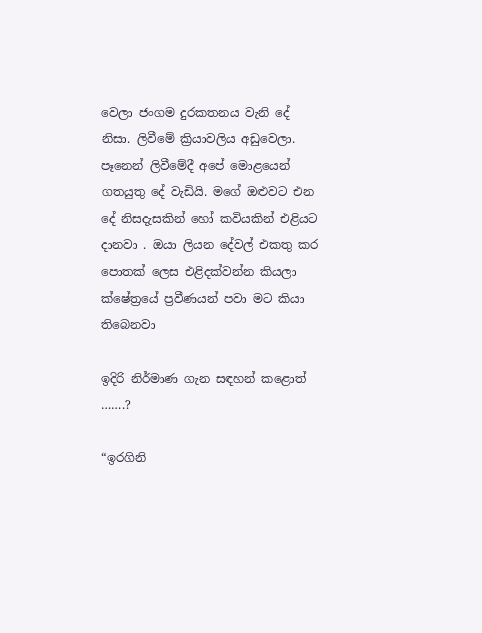වෙලා ජංගම දුරකතනය වැනි දේ නිසා. ලිවීමේ ක්‍රියාවලිය අඩුවෙලා. පෑනෙන් ලිවීමේදී අපේ මොළයෙන් ගතයුතු දේ වැඩියි. මගේ ඔළුවට එන දේ නිසදැසකින් හෝ කවියකින් එළියට දානවා . ඔයා ලියන දේවල් එකතු කර පොතක් ලෙස එළිදක්වන්න කියලා ක්ෂේත්‍රයේ ප්‍රවීණයන් පවා මට කියා තිබෙනවා

ඉදිරි නිර්මාණ ගැන සඳහන් කළොත් …….?

“ඉරගිනි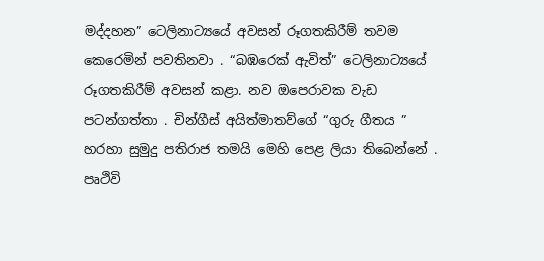මද්දහන” ටෙලිනාට්‍යයේ අවසන් රූගතකිරීම් තවම කෙරෙමින් පවතිනවා . “බඹරෙක් ඇවිත්” ටෙලිනාට්‍යයේ රූගතකිරීම් අවසන් කළා. නව ඔපෙරාවක වැඩ පටන්ගත්තා . චින්ගීස් අයිත්මාතව්ගේ “ගුරු ගීතය ” හරහා සුමුදු පතිරාජ තමයි මෙහි පෙළ ලියා තිබෙන්නේ . පෘථිවි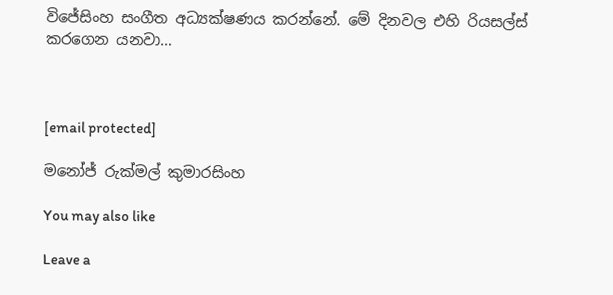විජේසිංහ සංගීත අධ්‍යක්ෂණය කරන්නේ. මේ දිනවල එහි රියසල්ස් කරගෙන යනවා…



[email protected]

මනෝජ් රුක්මල් කුමාරසිංහ

You may also like

Leave a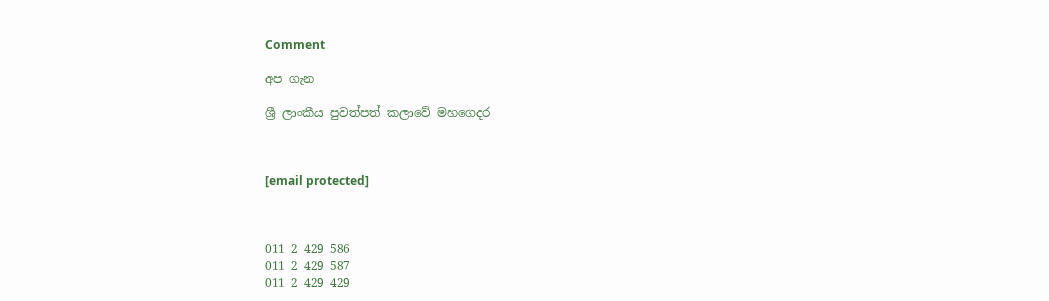Comment

අප ගැන

ශ්‍රී ලාංකීය පුවත්පත් කලාවේ මහගෙදර



[email protected]



011 2 429 586
011 2 429 587
011 2 429 429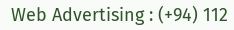Web Advertising : (+94) 112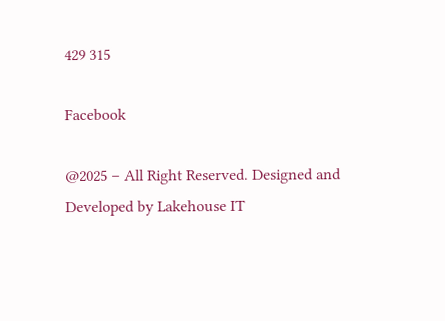429 315

Facebook

@2025 – All Right Reserved. Designed and Developed by Lakehouse IT